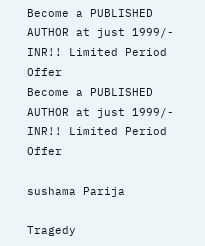Become a PUBLISHED AUTHOR at just 1999/- INR!! Limited Period Offer
Become a PUBLISHED AUTHOR at just 1999/- INR!! Limited Period Offer

sushama Parija

Tragedy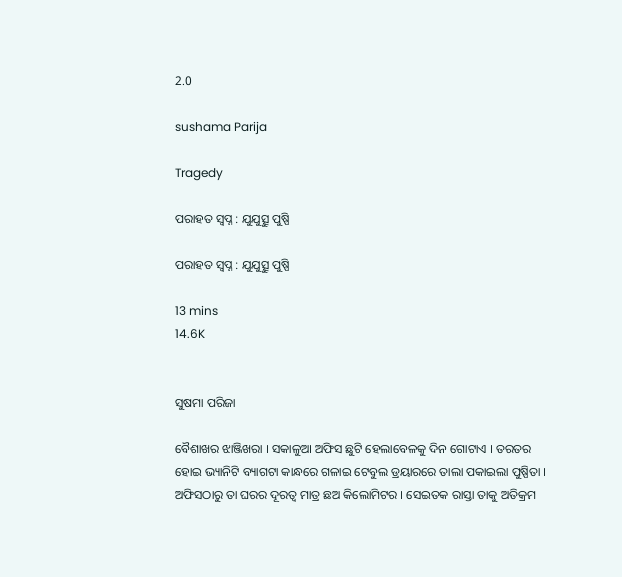2.0

sushama Parija

Tragedy

ପରାହତ ସ୍ଵପ୍ନ : ଯୁଯୁତ୍ସୁ ପୁଷ୍ପି

ପରାହତ ସ୍ଵପ୍ନ : ଯୁଯୁତ୍ସୁ ପୁଷ୍ପି

13 mins
14.6K


ସୁଷମା ପରିଜା

ବୈଶାଖର ଝାଞ୍ଜିଖରା । ସକାଳୁଆ ଅଫିସ ଛୁଟି ହେଲାବେଳକୁ ଦିନ ଗୋଟାଏ । ତରତର ହୋଇ ଭ୍ୟାନିଟି ବ୍ୟାଗଟା କାନ୍ଧରେ ଗଳାଇ ଟେବୁଲ ଡ୍ରୟାରରେ ତାଲା ପକାଇଲା ପୁଷ୍ପିତା । ଅଫିସଠାରୁ ତା ଘରର ଦୂରତ୍ଵ ମାତ୍ର ଛଅ କିଲୋମିଟର । ସେଇତକ ରାସ୍ତା ତାକୁ ଅତିକ୍ରମ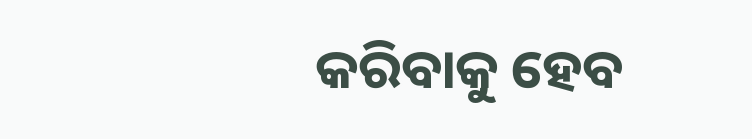କରିବାକୁ ହେବ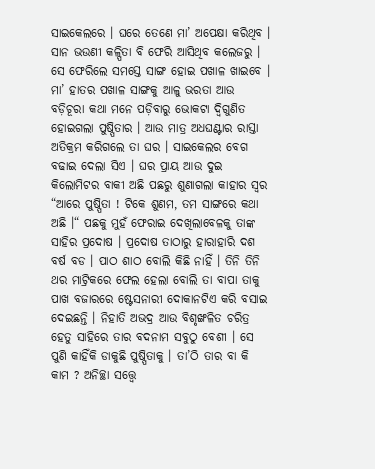ସାଇକେଲରେ । ଘରେ ତେଣେ ମା’ ଅପେକ୍ଷା କରିଥିବ । ସାନ ଭଉଣୀ କଳ୍ପିତା ବି ଫେରି ଆସିଥିବ କଲେଜରୁ । ସେ ଫେରିଲେ ସମସ୍ତେ ସାଙ୍ଗ ହୋଇ ପଖାଳ ଖାଇବେ । ମା’ ହାତର ପଖାଳ ସାଙ୍ଗକୁ ଆଳୁ ଭରତା ଆଉ ବଡ଼ିଚୂରା କଥା ମନେ ପଡ଼ିବାରୁ ଭୋକଟା ଦ୍ଵିଗୁଣିତ ହୋଇଗଲା ପୁଷ୍ପିତାର । ଆଉ ମାତ୍ର ଅଧଘଣ୍ଟାର ରାସ୍ତା ଅତିକ୍ରମ କରିଗଲେ ତା ଘର । ସାଇକେଲର ବେଗ ବଢାଇ ଦେଲା ସିଏ । ଘର ପ୍ରାୟ ଆଉ ଦୁଇ କିଲୋମିଟର ବାକୀ ଅଛି ପଛରୁ ଶୁଣାଗଲା କାହାର ସ୍ଵର “ଆରେ ପୁଷ୍ପିତା ! ଟିକେ ଶୁଣମ, ତମ ସାଙ୍ଗରେ କଥା ଅଛି ।“ ପଛକୁ ମୁହଁ ଫେରାଇ ଦେଖିଲାବେଳକୁ ତାଙ୍କ ସାହିର ପ୍ରଦୋଷ । ପ୍ରଦୋଷ ତାଠାରୁ ହାରାହାରି ଦଶ ବର୍ଷ ବଡ । ପାଠ ଶାଠ ବୋଲି କିଛି ନାହିଁ । ତିନି ତିନି ଥର ମାଟ୍ରିକରେ ଫେଲ ହେଲା ବୋଲି ତା ବାପା ତାକୁ ପାଖ ବଜାରରେ ଷ୍ଟେସନାରୀ ଦୋକାନଟିଏ କରି ବସାଇ ଦେଇଛନ୍ତି । ନିହାତି ଅଭଦ୍ର ଆଉ ବିଶୃଙ୍ଖଳିତ ଚରିତ୍ର ହେତୁ ସାହିରେ ତାର ବଦନାମ ସବୁଠୁ ବେଶୀ । ସେ ପୁଣି କାହିଁକି ଡାକୁଛି ପୁଷ୍ପିତାକୁ । ତା’ଠି ତାର ବା କି କାମ ? ଅନିଚ୍ଛା ସତ୍ତ୍ୱେ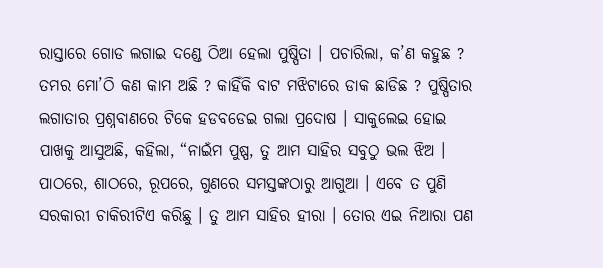ରାସ୍ତାରେ ଗୋଡ ଲଗାଇ ଦଣ୍ଡେ ଠିଆ ହେଲା ପୁଷ୍ପିତା । ପଚାରିଲା, କ’ଣ କହୁଛ ? ତମର ମୋ’ଠି କଣ କାମ ଅଛି ? କାହିଁକି ବାଟ ମଝିଟାରେ ଡାକ ଛାଡିଛ ? ପୁଷ୍ପିତାର ଲଗାତାର ପ୍ରଶ୍ନବାଣରେ ଟିକେ ହଡବଡେଇ ଗଲା ପ୍ରଦୋଷ । ସାକୁଲେଇ ହୋଇ ପାଖକୁ ଆସୁଅଛି, କହିଲା, “ନାଇଁମ ପୁଷ୍ପ, ତୁ ଆମ ସାହିର ସବୁଠୁ ଭଲ ଝିଅ । ପାଠରେ, ଶାଠରେ, ରୂପରେ, ଗୁଣରେ ସମସ୍ତଙ୍କଠାରୁ ଆଗୁଆ । ଏବେ ତ ପୁଣି ସରକାରୀ ଚାକିରୀଟିଏ କରିଛୁ । ତୁ ଆମ ସାହିର ହୀରା । ତୋର ଏଇ ନିଆରା ପଣ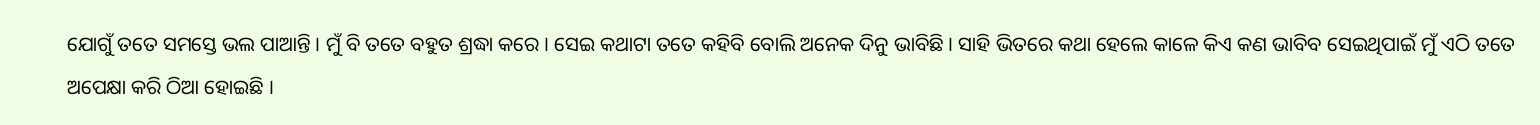ଯୋଗୁଁ ତତେ ସମସ୍ତେ ଭଲ ପାଆନ୍ତି । ମୁଁ ବି ତତେ ବହୁତ ଶ୍ରଦ୍ଧା କରେ । ସେଇ କଥାଟା ତତେ କହିବି ବୋଲି ଅନେକ ଦିନୁ ଭାବିଛି । ସାହି ଭିତରେ କଥା ହେଲେ କାଳେ କିଏ କଣ ଭାବିବ ସେଇଥିପାଇଁ ମୁଁ ଏଠି ତତେ ଅପେକ୍ଷା କରି ଠିଆ ହୋଇଛି ।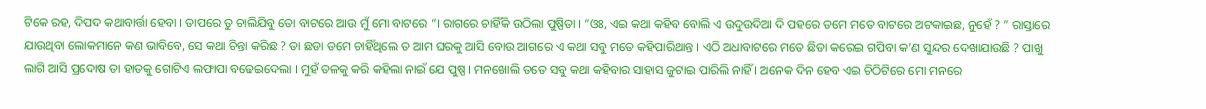ଟିକେ ରହ, ଦିପଦ କଥାବାର୍ତ୍ତା ହେବା । ତାପରେ ତୁ ଚାଲିଯିବୁ ତୋ ବାଟରେ ଆଉ ମୁଁ ମୋ ବାଟରେ “। ରାଗରେ ଚାହିଁକି ଉଠିଲା ପୁଷ୍ପିତା । “ଓଃ, ଏଇ କଥା କହିବ ବୋଲି ଏ ଉଦୁଉଦିଆ ଦି ପହରେ ତମେ ମତେ ବାଟରେ ଅଟକାଇଛ, ନୁହେଁ ? ” ରାସ୍ତାରେ ଯାଉଥିବା ଲୋକମାନେ କଣ ଭାବିବେ, ସେ କଥା ଚିନ୍ତା କରିଛ ? ତା ଛଡା ତମେ ଚାହିଁଥିଲେ ତ ଆମ ଘରକୁ ଆସି ବୋଉ ଆଗରେ ଏ କଥା ସବୁ ମତେ କହିପାରିଥାନ୍ତ । ଏଠି ଅଧାବାଟରେ ମତେ ଛିଡା କରେଇ ଗପିବା କ’ଣ ସୁନ୍ଦର ଦେଖାଯାଉଛି ? ପାଖୁ ଲାଗି ଆସି ପ୍ରଦୋଷ ତା ହାତକୁ ଗୋଟିଏ ଲଫାପା ବଢେଇଦେଲା । ମୁହଁ ତଳକୁ କରି କହିଲା ନାଇଁ ଯେ ପୁଷ୍ପ । ମନଖୋଲି ତତେ ସବୁ କଥା କହିବାର ସାହାସ ଜୁଟାଇ ପାରିଲି ନାହିଁ । ଅନେକ ଦିନ ହେବ ଏଇ ଚିଠିଟିରେ ମୋ ମନରେ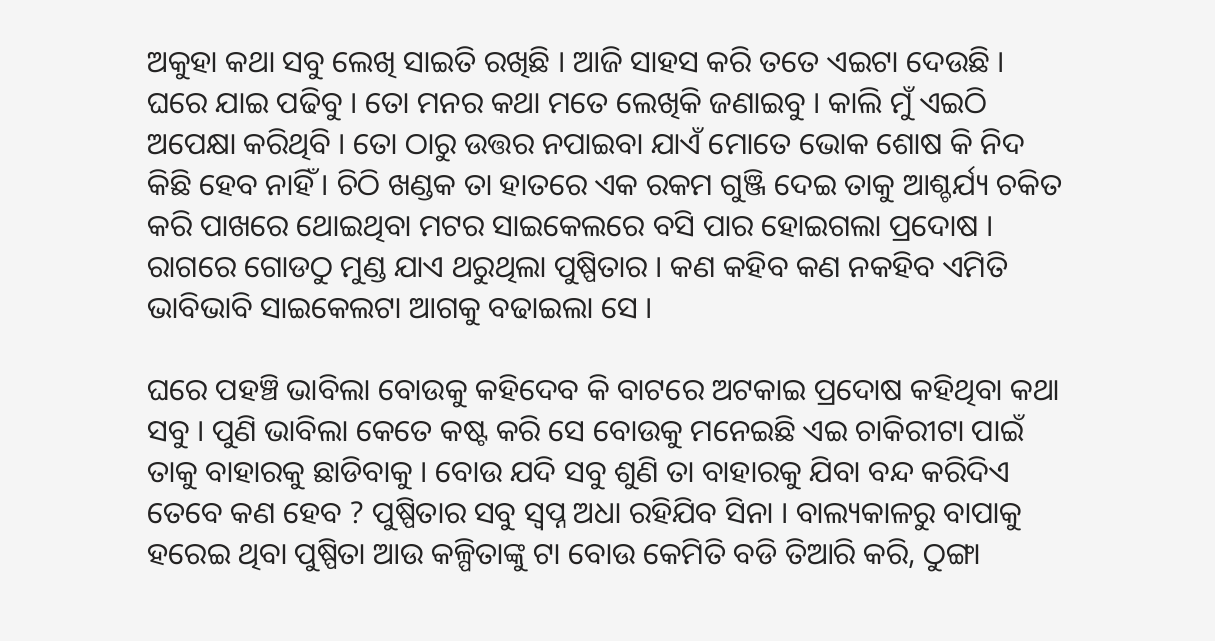ଅକୁହା କଥା ସବୁ ଲେଖି ସାଇତି ରଖିଛି । ଆଜି ସାହସ କରି ତତେ ଏଇଟା ଦେଉଛି । ଘରେ ଯାଇ ପଢିବୁ । ତୋ ମନର କଥା ମତେ ଲେଖିକି ଜଣାଇବୁ । କାଲି ମୁଁ ଏଇଠି ଅପେକ୍ଷା କରିଥିବି । ତୋ ଠାରୁ ଉତ୍ତର ନପାଇବା ଯାଏଁ ମୋତେ ଭୋକ ଶୋଷ କି ନିଦ କିଛି ହେବ ନାହିଁ । ଚିଠି ଖଣ୍ଡକ ତା ହାତରେ ଏକ ରକମ ଗୁଞ୍ଜି ଦେଇ ତାକୁ ଆଶ୍ଚର୍ଯ୍ୟ ଚକିତ କରି ପାଖରେ ଥୋଇଥିବା ମଟର ସାଇକେଲରେ ବସି ପାର ହୋଇଗଲା ପ୍ରଦୋଷ । ରାଗରେ ଗୋଡଠୁ ମୁଣ୍ଡ ଯାଏ ଥରୁଥିଲା ପୁଷ୍ପିତାର । କଣ କହିବ କଣ ନକହିବ ଏମିତି ଭାବିଭାବି ସାଇକେଲଟା ଆଗକୁ ବଢାଇଲା ସେ ।

ଘରେ ପହଞ୍ଚି ଭାବିଲା ବୋଉକୁ କହିଦେବ କି ବାଟରେ ଅଟକାଇ ପ୍ରଦୋଷ କହିଥିବା କଥା ସବୁ । ପୁଣି ଭାବିଲା କେତେ କଷ୍ଟ କରି ସେ ବୋଉକୁ ମନେଇଛି ଏଇ ଚାକିରୀଟା ପାଇଁ ତାକୁ ବାହାରକୁ ଛାଡିବାକୁ । ବୋଉ ଯଦି ସବୁ ଶୁଣି ତା ବାହାରକୁ ଯିବା ବନ୍ଦ କରିଦିଏ ତେବେ କଣ ହେବ ? ପୁଷ୍ପିତାର ସବୁ ସ୍ଵପ୍ନ ଅଧା ରହିଯିବ ସିନା । ବାଲ୍ୟକାଳରୁ ବାପାକୁ ହରେଇ ଥିବା ପୁଷ୍ପିତା ଆଉ କଳ୍ପିତାଙ୍କୁ ଟା ବୋଉ କେମିତି ବଡି ତିଆରି କରି, ଠୁଙ୍ଗା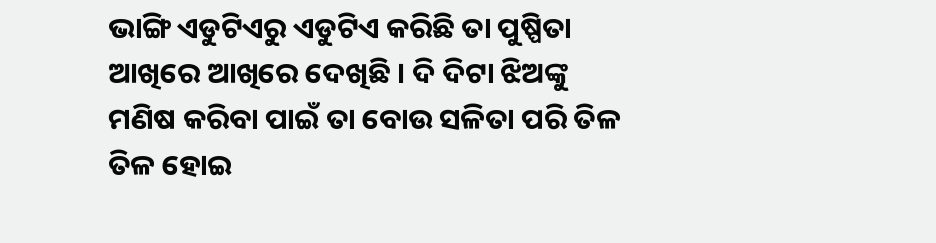ଭାଙ୍ଗି ଏଡୁଟିଏରୁ ଏଡୁଟିଏ କରିଛି ତା ପୁଷ୍ପିତା ଆଖିରେ ଆଖିରେ ଦେଖିଛି । ଦି ଦିଟା ଝିଅଙ୍କୁ ମଣିଷ କରିବା ପାଇଁ ତା ବୋଉ ସଳିତା ପରି ତିଳ ତିଳ ହୋଇ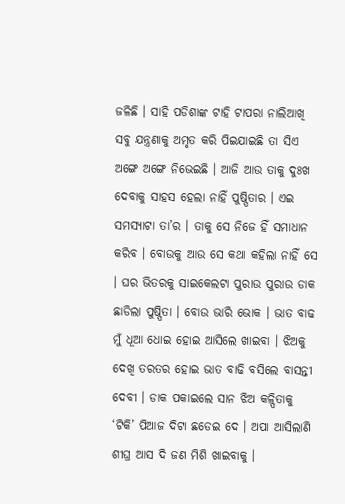ଜଳିଛି । ସାହି ପଡିଶାଙ୍କ ଟାହି ଟାପରା ନାଲିଆଖି ସବୁ ଯନ୍ତ୍ରଣାକୁ ଅମୃତ କରି ପିଇଯାଇଛି ତା ସିଏ ଅଙ୍ଗେ ଅଙ୍ଗେ ନିଭେଇଛି । ଆଜି ଆଉ ତାକୁ ଦୁଃଖ ଦେବାକୁ ସାହସ ହେଲା ନାହିଁ ପୁଷ୍ପିତାର । ଏଇ ସମସ୍ୟାଟା ତା’ର । ତାକୁ ସେ ନିଜେ ହିଁ ସମାଧାନ କରିବ । ବୋଉକୁ ଆଉ ସେ କଥା କହିଲା ନାହିଁ ସେ । ଘର ଭିତରକୁ ସାଇକେଲଟା ପୁରାଉ ପୁରାଉ ଡାକ ଛାଡିଲା ପୁଷ୍ପିତା । ବୋଉ ଭାରି ଭୋକ । ଭାତ ବାଢ ମୁଁ ଧୂଆ ଧୋଇ ହୋଇ ଆସିଲେ ଖାଇବା । ଝିଅକୁ ଦେଖି ତରତର ହୋଇ ଭାତ ବାଢି ବସିଲେ ବାସନ୍ତୀ ଦେବୀ । ଡାକ ପକାଇଲେ ସାନ ଝିଅ କଳ୍ପିତାକୁ ‘ଟିକି’ ପିଆଜ ଦିଟା ଛଡେଇ ଦେ । ଅପା ଆସିଲାଣି ଶୀଘ୍ର ଆସ ଦି ଜଣ ମିଶି ଖାଇବାକୁ ।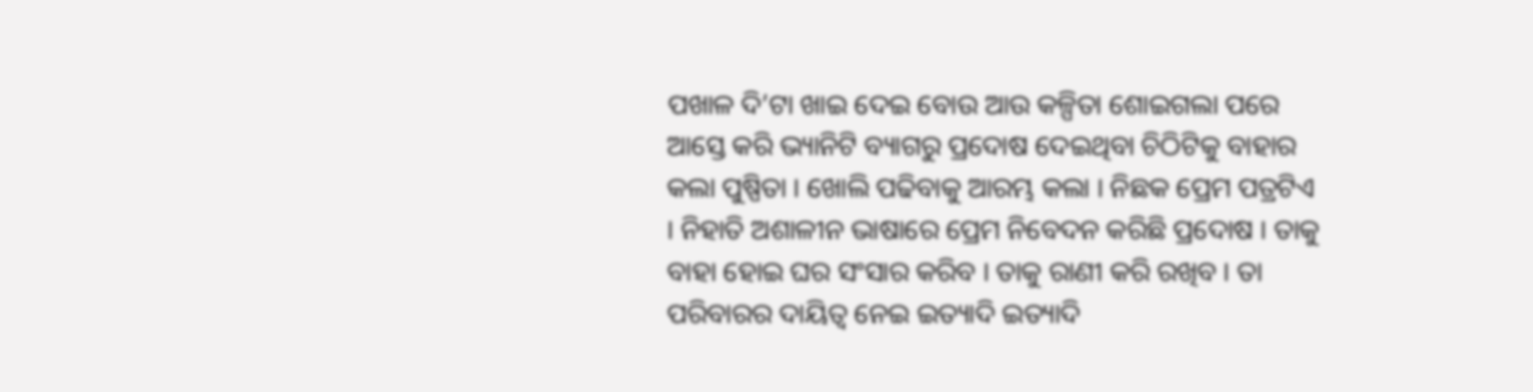ପଖାଳ ଦି’ଟା ଖାଇ ଦେଇ ବୋଉ ଆଉ କଳ୍ପିତା ଶୋଇଗଲା ପରେ ଆସ୍ତେ କରି ଭ୍ୟାନିଟି ବ୍ୟାଗରୁ ପ୍ରଦୋଷ ଦେଇଥିବା ଚିଠିଟିକୁ ବାହାର କଲା ପୁଷ୍ପିତା । ଖୋଲି ପଢିବାକୁ ଆରମ୍ଭ କଲା । ନିଛକ ପ୍ରେମ ପତ୍ରଟିଏ । ନିହାତି ଅଶାଳୀନ ଭାଷାରେ ପ୍ରେମ ନିବେଦନ କରିଛି ପ୍ରଦୋଷ । ତାକୁ ବାହା ହୋଇ ଘର ସଂସାର କରିବ । ତାକୁ ରାଣୀ କରି ରଖିବ । ତା ପରିବାରର ଦାୟିତ୍ଵ ନେଇ ଇତ୍ୟାଦି ଇତ୍ୟାଦି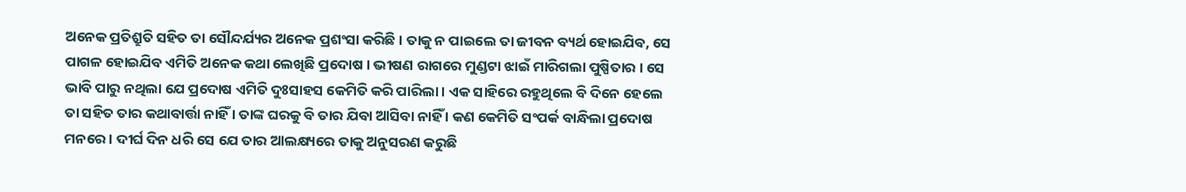ଅନେକ ପ୍ରତିଶ୍ରୁତି ସହିତ ତା ସୌନ୍ଦର୍ଯ୍ୟର ଅନେକ ପ୍ରଶଂସା କରିଛି । ତାକୁ ନ ପାଇଲେ ତା ଜୀବନ ବ୍ୟର୍ଥ ହୋଇଯିବ, ସେ ପାଗଳ ହୋଇଯିବ ଏମିତି ଅନେକ କଥା ଲେଖିଛି ପ୍ରଦୋଷ । ଭୀଷଣ ରାଗରେ ମୁଣ୍ଡଟା ଝାଇଁ ମାରିଗଲା ପୁଷ୍ପିତାର । ସେ ଭାବି ପାରୁ ନଥିଲା ଯେ ପ୍ରଦୋଷ ଏମିତି ଦୁଃସାହସ କେମିତି କରି ପାରିଲା । ଏକ ସାହିରେ ରହୁଥିଲେ ବି ଦିନେ ହେଲେ ତା ସହିତ ତାର କଥାବାର୍ତ୍ତା ନାହିଁ । ତାଙ୍କ ଘରକୁ ବି ତାର ଯିବା ଆସିବା ନାହିଁ । କଣ କେମିତି ସଂପର୍କ ବାନ୍ଧିଲା ପ୍ରଦୋଷ ମନରେ । ଦୀର୍ଘ ଦିନ ଧରି ସେ ଯେ ତାର ଆଲକ୍ଷ୍ୟରେ ତାକୁ ଅନୁସରଣ କରୁଛି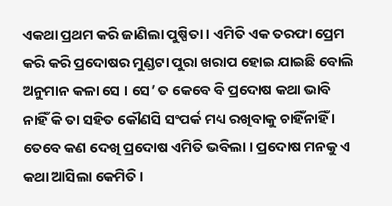ଏକଥା ପ୍ରଥମ କରି ଜାଣିଲା ପୁଷ୍ପିତା । ଏମିତି ଏକ ତରଫା ପ୍ରେମ କରି କରି ପ୍ରଦୋଷର ମୁଣ୍ଡଟା ପୁରା ଖରାପ ହୋଇ ଯାଇଛି ବୋଲି ଅନୁମାନ କଳା ସେ । ସେ’ ତ କେବେ ବି ପ୍ରଦୋଷ କଥା ଭାବି ନାହିଁ କି ତା ସହିତ କୌଣସି ସଂପର୍କ ମଧ୍ୟ ରଖିବାକୁ ଚାହିଁନାହିଁ । ତେବେ କଣ ଦେଖି ପ୍ରଦୋଷ ଏମିତି ଭବିଲା । ପ୍ରଦୋଷ ମନକୁ ଏ କଥା ଆସିଲା କେମିତି ।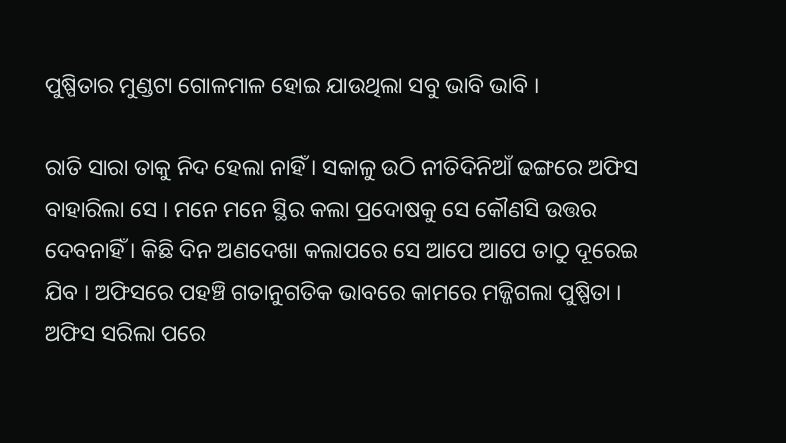ପୁଷ୍ପିତାର ମୁଣ୍ଡଟା ଗୋଳମାଳ ହୋଇ ଯାଉଥିଲା ସବୁ ଭାବି ଭାବି ।

ରାତି ସାରା ତାକୁ ନିଦ ହେଲା ନାହିଁ । ସକାଳୁ ଉଠି ନୀତିଦିନିଆଁ ଢଙ୍ଗରେ ଅଫିସ ବାହାରିଲା ସେ । ମନେ ମନେ ସ୍ଥିର କଲା ପ୍ରଦୋଷକୁ ସେ କୌଣସି ଉତ୍ତର ଦେବନାହିଁ । କିଛି ଦିନ ଅଣଦେଖା କଲାପରେ ସେ ଆପେ ଆପେ ତାଠୁ ଦୂରେଇ ଯିବ । ଅଫିସରେ ପହଞ୍ଚି ଗତାନୁଗତିକ ଭାବରେ କାମରେ ମଜ୍ଜିଗଲା ପୁଷ୍ପିତା । ଅଫିସ ସରିଲା ପରେ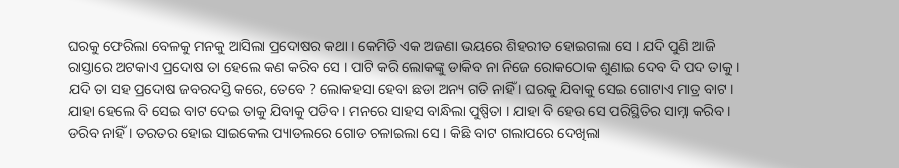ଘରକୁ ଫେରିଲା ବେଳକୁ ମନକୁ ଆସିଲା ପ୍ରଦୋଷର କଥା । କେମିତି ଏକ ଅଜଣା ଭୟରେ ଶିହରୀତ ହୋଇଗଲା ସେ । ଯଦି ପୁଣି ଆଜି ରାସ୍ତାରେ ଅଟକାଏ ପ୍ରଦୋଷ ତା ହେଲେ କଣ କରିବ ସେ । ପାଟି କରି ଲୋକଙ୍କୁ ଡାକିବ ନା ନିଜେ ରୋକଠୋକ ଶୁଣାଇ ଦେବ ଦି ପଦ ତାକୁ । ଯଦି ତା ସହ ପ୍ରଦୋଷ ଜବରଦସ୍ତି କରେ, ତେବେ ? ଲୋକହସା ହେବା ଛଡା ଅନ୍ୟ ଗତି ନାହିଁ । ଘରକୁ ଯିବାକୁ ସେଇ ଗୋଟାଏ ମାତ୍ର ବାଟ । ଯାହା ହେଲେ ବି ସେଇ ବାଟ ଦେଇ ତାକୁ ଯିବାକୁ ପଡିବ । ମନରେ ସାହସ ବାନ୍ଧିଲା ପୁଷ୍ପିତା । ଯାହା ବି ହେଉ ସେ ପରିସ୍ଥିତିର ସାମ୍ନା କରିବ । ଡରିବ ନାହିଁ । ତରତର ହୋଇ ସାଇକେଲ ପ୍ୟାଡଲରେ ଗୋଡ ଚଳାଇଲା ସେ । କିଛି ବାଟ ଗଲାପରେ ଦେଖିଲା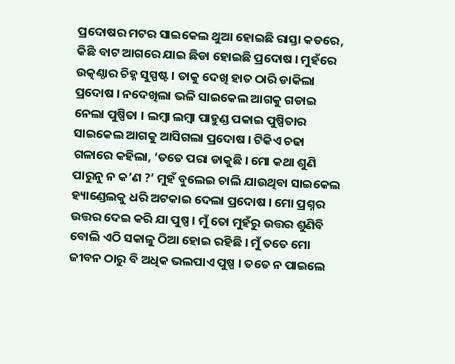ପ୍ରଦୋଷର ମଟର ସାଇକେଲ ଥୁଆ ହୋଇଛି ରାସ୍ତା କଡରେ, କିଛି ବାଟ ଆଗରେ ଯାଇ ଛିଡା ହୋଇଛି ପ୍ରଦୋଷ । ମୁହଁରେ ଉତ୍କଣ୍ଠାର ଚିହ୍ନ ସୁସ୍ପଷ୍ଟ । ତାକୁ ଦେଖି ହାତ ଠାରି ଡାକିଲା ପ୍ରଦୋଷ । ନଦେଖିଲା ଭଳି ସାଇକେଲ ଆଗକୁ ଗଡାଇ ନେଲା ପୁଷ୍ପିତା । ଲମ୍ବା ଲମ୍ବା ପାହୁଣ୍ଡ ପକାଇ ପୁଷ୍ପିତାର ସାଇକେଲ ଆଗକୁ ଆସିଗଲା ପ୍ରଦୋଷ । ଟିକିଏ ଚଢା ଗଳାରେ କହିଲା, ‘ତତେ ପରା ଡାକୁଛି । ମୋ କଥା ଶୁଣି ପାରୁନୁ ନ କ’ଣ ?’ ମୁହଁ ବୁଲେଇ ଚାଲି ଯାଉଥିବା ସାଇକେଲ ହ୍ୟାଣ୍ଡେଲକୁ ଧରି ଅଟକାଇ ଦେଲା ପ୍ରଦୋଷ । ମୋ ପ୍ରଶ୍ନର ଉତ୍ତର ଦେଇ କରି ଯା ପୁଷ୍ପ । ମୁଁ ତୋ ମୁହଁରୁ ଉତ୍ତର ଶୁଣିବି ବୋଲି ଏଠି ସକାଳୁ ଠିଆ ହୋଇ ରହିଛି । ମୁଁ ତତେ ମୋ ଜୀବନ ଠାରୁ ବି ଅଧିକ ଭଲପାଏ ପୁଷ୍ପ । ତତେ ନ ପାଇଲେ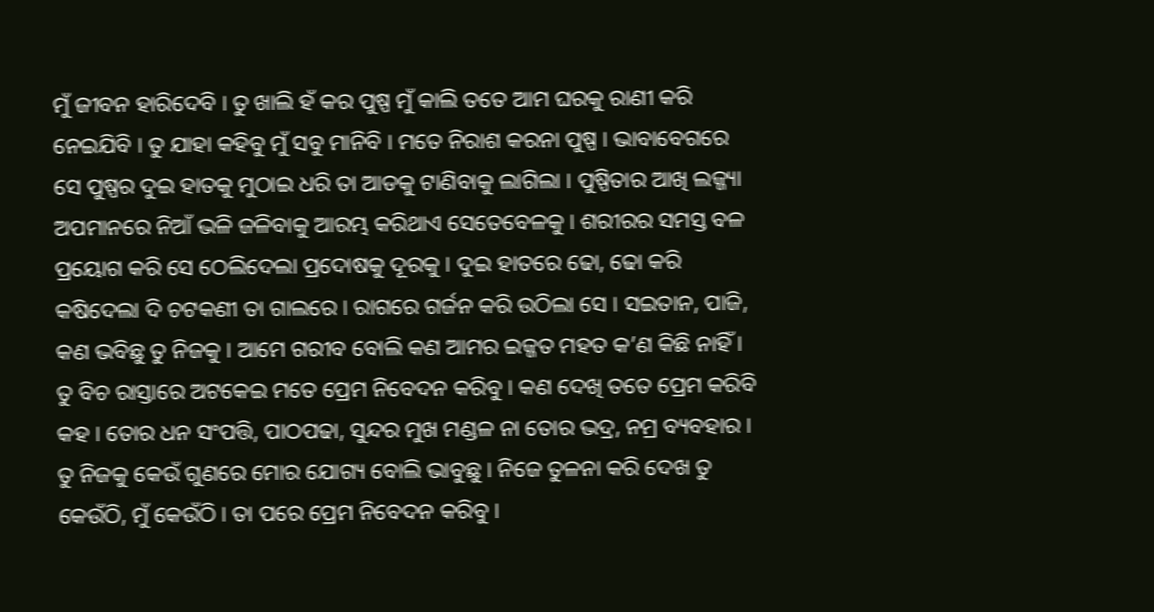ମୁଁ ଜୀବନ ହାରିଦେବି । ତୁ ଖାଲି ହଁ କର ପୁଷ୍ପ ମୁଁ କାଲି ତତେ ଆମ ଘରକୁ ରାଣୀ କରି ନେଇଯିବି । ତୁ ଯାହା କହିବୁ ମୁଁ ସବୁ ମାନିବି । ମତେ ନିରାଶ କରନା ପୁଷ୍ପ । ଭାବାବେଗରେ ସେ ପୁଷ୍ପର ଦୁଇ ହାତକୁ ମୁଠାଇ ଧରି ତା ଆଡକୁ ଟାଣିବାକୁ ଲାଗିଲା । ପୁଷ୍ପିତାର ଆଖି ଲଜ୍ଜ୍ୟା ଅପମାନରେ ନିଆଁ ଭଳି ଜଳିବାକୁ ଆରମ୍ଭ କରିଥାଏ ସେତେବେଳକୁ । ଶରୀରର ସମସ୍ତ ବଳ ପ୍ରୟୋଗ କରି ସେ ଠେଲିଦେଲା ପ୍ରଦୋଷକୁ ଦୂରକୁ । ଦୁଇ ହାତରେ ଢୋ, ଢୋ କରି କଷିଦେଲା ଦି ଚଟକଣୀ ତା ଗାଲରେ । ରାଗରେ ଗର୍ଜନ କରି ଉଠିଲା ସେ । ସଇତାନ, ପାଜି, କଣ ଭବିଛୁ ତୁ ନିଜକୁ । ଆମେ ଗରୀବ ବୋଲି କଣ ଆମର ଇଜ୍ଜତ ମହତ କ’ଣ କିଛି ନାହିଁ । ତୁ ବିଚ ରାସ୍ତାରେ ଅଟକେଇ ମତେ ପ୍ରେମ ନିବେଦନ କରିବୁ । କଣ ଦେଖି ତତେ ପ୍ରେମ କରିବି କହ । ତୋର ଧନ ସଂପତ୍ତି, ପାଠପଢା, ସୁନ୍ଦର ମୁଖ ମଣ୍ଡଳ ନା ତୋର ଭଦ୍ର, ନମ୍ର ବ୍ୟବହାର । ତୁ ନିଜକୁ କେଉଁ ଗୁଣରେ ମୋର ଯୋଗ୍ୟ ବୋଲି ଭାବୁଛୁ । ନିଜେ ତୁଳନା କରି ଦେଖ ତୁ କେଉଁଠି, ମୁଁ କେଉଁଠି । ତା ପରେ ପ୍ରେମ ନିବେଦନ କରିବୁ ।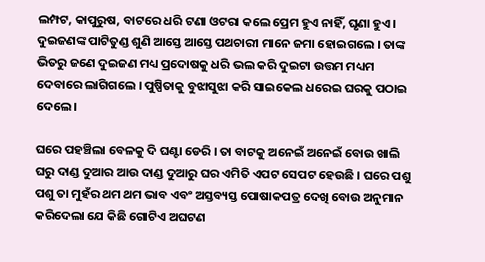ଲମ୍ପଟ, କାପୁରୁଷ, ବାଟରେ ଧରି ଟଣା ଓଟରା କଲେ ପ୍ରେମ ହୁଏ ନାହିଁ, ଘୃଣା ହୁଏ । ଦୁଇଜଣଙ୍କ ପାଟିତୁଣ୍ଡ ଶୁଣି ଆସ୍ତେ ଆସ୍ତେ ପଥଚାରୀ ମାନେ ଜମା ହୋଇଗଲେ । ତାଙ୍କ ଭିତରୁ ଜଣେ ଦୁଇଜଣ ମଧ୍ୟ ପ୍ରଦୋଷକୁ ଧରି ଭଲ କରି ଦୁଇଟା ଉତ୍ତମ ମଧ୍ୟମ ଦେବାରେ ଲାଗିଗଲେ । ପୁଷ୍ପିତାକୁ ବୁଝାସୁଝା କରି ସାଇକେଲ ଧରେଇ ଘରକୁ ପଠାଇ ଦେଲେ ।

ଘରେ ପହଞ୍ଚିଲା ବେଳକୁ ଦି ଘଣ୍ଟା ଡେରି । ତା ବାଟକୁ ଅନେଇଁ ଅନେଇଁ ବୋଉ ଖାଲି ଘରୁ ଦାଣ୍ଡ ଦୁଆର ଆଉ ଦାଣ୍ଡ ଦୁଆରୁ ଘର ଏମିତି ଏପଟ ସେପଟ ହେଉଛି । ଘରେ ପଶୁ ପଶୁ ତା ମୁହଁର ଥମ ଥମ ଭାବ ଏବଂ ଅସ୍ତବ୍ୟସ୍ତ ପୋଷାକପତ୍ର ଦେଖି ବୋଉ ଅନୁମାନ କରିଦେଲା ଯେ କିଛି ଗୋଟିଏ ଅଘଟଣ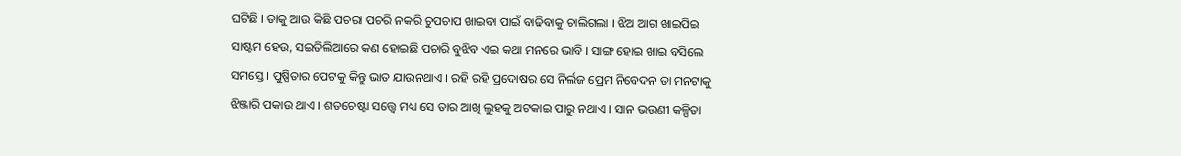ଘଟିଛି । ତାକୁ ଆଉ କିଛି ପଚରା ପଚରି ନକରି ଚୁପଚାପ ଖାଇବା ପାଇଁ ବାଢିବାକୁ ଚାଲିଗଲା । ଝିଅ ଆଗ ଖାଇପିଇ ସାଷ୍ଟମ ହେଉ, ସଇତିଲିଆରେ କଣ ହୋଇଛି ପଚାରି ବୁଝିବ ଏଇ କଥା ମନରେ ଭାବି । ସାଙ୍ଗ ହୋଇ ଖାଇ ବସିଲେ ସମସ୍ତେ । ପୁଷ୍ପିତାର ପେଟକୁ କିନ୍ତୁ ଭାତ ଯାଉନଥାଏ । ରହି ରହି ପ୍ରଦୋଷର ସେ ନିର୍ଲଜ ପ୍ରେମ ନିବେଦନ ତା ମନଟାକୁ ଝିଞ୍ଜାରି ପକାଉ ଥାଏ । ଶତଚେଷ୍ଟା ସତ୍ତ୍ୱେ ମଧ୍ୟ ସେ ତାର ଆଖି ଲୁହକୁ ଅଟକାଇ ପାରୁ ନଥାଏ । ସାନ ଭଉଣୀ କଳ୍ପିତା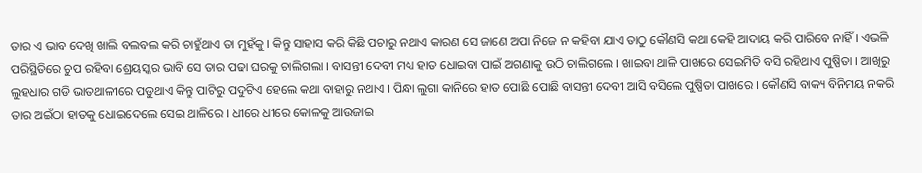ତାର ଏ ଭାବ ଦେଖି ଖାଲି ବଲବଲ କରି ଚାହୁଁଥାଏ ତା ମୁହଁକୁ । କିନ୍ତୁ ସାହାସ କରି କିଛି ପଚାରୁ ନଥାଏ କାରଣ ସେ ଜାଣେ ଅପା ନିଜେ ନ କହିବା ଯାଏ ତାଠୁ କୌଣସି କଥା କେହି ଆଦାୟ କରି ପାରିବେ ନାହିଁ । ଏଭଳି ପରିସ୍ଥିତିରେ ଚୁପ ରହିବା ଶ୍ରେୟସ୍କର ଭାବି ସେ ତାର ପଢା ଘରକୁ ଚାଲିଗଲା । ବାସନ୍ତୀ ଦେବୀ ମଧ୍ୟ ହାତ ଧୋଇବା ପାଇଁ ଅଗଣାକୁ ଉଠି ଚାଲିଗଲେ । ଖାଇବା ଥାଳି ପାଖରେ ସେଇମିତି ବସି ରହିଥାଏ ପୁଷ୍ପିତା । ଆଖିରୁ ଲୁହଧାର ଗଡି ଭାତଥାଳୀରେ ପଡୁଥାଏ କିନ୍ତୁ ପାଟିରୁ ପଦୁଟିଏ ହେଲେ କଥା ବାହାରୁ ନଥାଏ । ପିନ୍ଧା ଲୁଗା କାନିରେ ହାତ ପୋଛି ପୋଛି ବାସନ୍ତୀ ଦେବୀ ଆସି ବସିଲେ ପୁଷ୍ପିତା ପାଖରେ । କୌଣସି ବାକ୍ୟ ବିନିମୟ ନକରି ତାର ଅଇଁଠା ହାତକୁ ଧୋଇଦେଲେ ସେଇ ଥାଳିରେ । ଧୀରେ ଧୀରେ କୋଳକୁ ଆଉଜାଇ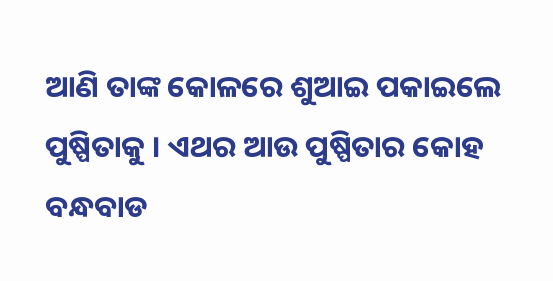ଆଣି ତାଙ୍କ କୋଳରେ ଶୁଆଇ ପକାଇଲେ ପୁଷ୍ପିତାକୁ । ଏଥର ଆଉ ପୁଷ୍ପିତାର କୋହ ବନ୍ଧବାଡ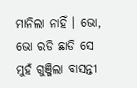ମାନିଲା ନାହିଁ । ଭୋ, ଭୋ ରଡି ଛାଡି ସେ ମୁହଁ ଗୁଞ୍ଜିଲା ବାସନ୍ତୀ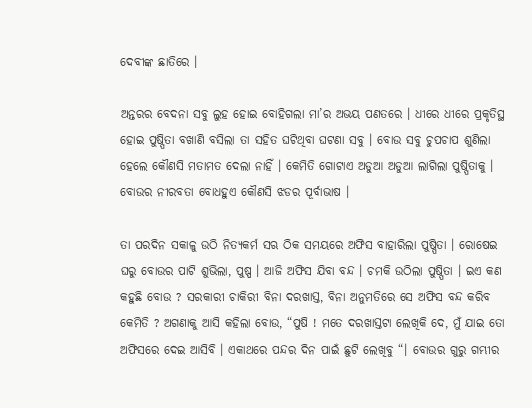ଦେବୀଙ୍କ ଛାତିରେ ।

ଅନ୍ତରର ବେଦନା ସବୁ ଲୁହ ହୋଇ ବୋହିଗଲା ମା’ର ଅଭୟ ପଣତରେ । ଧୀରେ ଧୀରେ ପ୍ରକୃତିସ୍ଥ ହୋଇ ପୁଷ୍ପିତା ବଖାଣି ବସିଲା ତା ସହିତ ଘଟିଥିବା ଘଟଣା ସବୁ । ବୋଉ ସବୁ ଚୁପଚାପ ଶୁଣିଲା ହେଲେ କୌଣସି ମତାମତ ଦେଲା ନାହିଁ । କେମିତି ଗୋଟାଏ ଅଡୁଆ ଅଡୁଆ ଲାଗିଲା ପୁଷ୍ପିତାକୁ । ବୋଉର ନୀରବତା ବୋଧହୁଏ କୌଣସି ଝଡର ପୂର୍ବାଭାଷ ।

ତା ପରଦିନ ସକାଳୁ ଉଠି ନିତ୍ୟକର୍ମ ସଋ ଠିକ ସମୟରେ ଅଫିସ ବାହାରିଲା ପୁଷ୍ପିତା । ରୋଷେଇ ଘରୁ ବୋଉର ପାଟି ଶୁଭିଲା, ପୁଷ୍ପ । ଆଜି ଅଫିସ ଯିବା ବନ୍ଦ । ଚମକି ଉଠିଲା ପୁଷ୍ପିତା । ଇଏ କଣ କହୁଛି ବୋଉ ? ସରକାରୀ ଚାକିରୀ ବିନା ଦରଖାସ୍ତ, ବିନା ଅନୁମତିରେ ସେ ଅଫିସ ବନ୍ଦ କରିବ କେମିତି ? ଅଗଣାକୁ ଆସି କହିଲା ବୋଉ, “ପୁଷି ! ମତେ ଦରଖାସ୍ତଟା ଲେଖିକି ଦେ, ମୁଁ ଯାଇ ତୋ ଅଫିସରେ ଦେଇ ଆସିବି । ଏକାଥରେ ପନ୍ଦର ଦିନ ପାଇଁ ଛୁଟି ଲେଖିବୁ “। ବୋଉର ଗୁରୁ ଗମ୍ଭୀର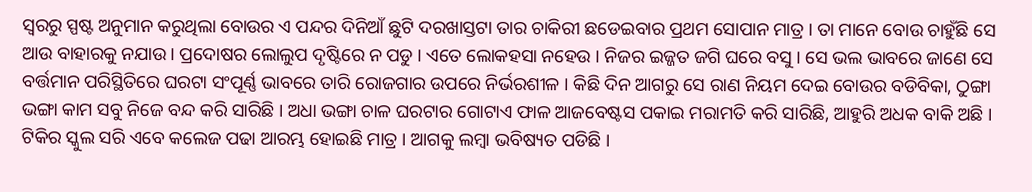ସ୍ଵରରୁ ସ୍ପଷ୍ଟ ଅନୁମାନ କରୁଥିଲା ବୋଉର ଏ ପନ୍ଦର ଦିନିଆଁ ଛୁଟି ଦରଖାସ୍ତଟା ତାର ଚାକିରୀ ଛଡେଇବାର ପ୍ରଥମ ସୋପାନ ମାତ୍ର । ତା ମାନେ ବୋଉ ଚାହୁଁଛି ସେ ଆଉ ବାହାରକୁ ନଯାଉ । ପ୍ରଦୋଷର ଲୋଲୁପ ଦୃଷ୍ଟିରେ ନ ପଡୁ । ଏତେ ଲୋକହସା ନହେଉ । ନିଜର ଇଜ୍ଜତ ଜଗି ଘରେ ବସୁ । ସେ ଭଲ ଭାବରେ ଜାଣେ ସେ ବର୍ତ୍ତମାନ ପରିସ୍ଥିତିରେ ଘରଟା ସଂପୂର୍ଣ୍ଣ ଭାବରେ ତାରି ରୋଜଗାର ଉପରେ ନିର୍ଭରଶୀଳ । କିଛି ଦିନ ଆଗରୁ ସେ ରାଣ ନିୟମ ଦେଇ ବୋଉର ବଡିବିକା, ଠୁଙ୍ଗା ଭଙ୍ଗା କାମ ସବୁ ନିଜେ ବନ୍ଦ କରି ସାରିଛି । ଅଧା ଭଙ୍ଗା ଚାଳ ଘରଟାର ଗୋଟାଏ ଫାଳ ଆଜବେଷ୍ଟସ ପକାଇ ମରାମତି କରି ସାରିଛି, ଆହୁରି ଅଧକ ବାକି ଅଛି । ଟିକିର ସ୍କୁଲ ସରି ଏବେ କଲେଜ ପଢା ଆରମ୍ଭ ହୋଇଛି ମାତ୍ର । ଆଗକୁ ଲମ୍ବା ଭବିଷ୍ୟତ ପଡିଛି ।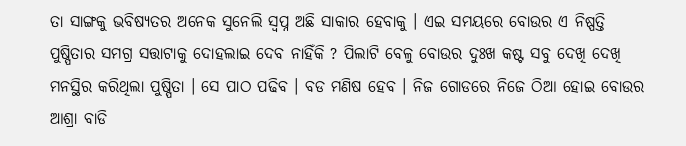ତା ସାଙ୍ଗକୁ ଭବିଷ୍ୟତର ଅନେକ ସୁନେଲି ସ୍ଵପ୍ନ ଅଛି ସାକାର ହେବାକୁ । ଏଇ ସମୟରେ ବୋଉର ଏ ନିଷ୍ପତ୍ତି ପୁଷ୍ପିତାର ସମଗ୍ର ସତ୍ତାଟାକୁ ଦୋହଲାଇ ଦେବ ନାହିଁକି ? ପିଲାଟି ବେଳୁ ବୋଉର ଦୁଃଖ କଷ୍ଟ ସବୁ ଦେଖି ଦେଖି ମନସ୍ଥିର କରିଥିଲା ପୁଷ୍ପିତା । ସେ ପାଠ ପଢିବ । ବଡ ମଣିଷ ହେବ । ନିଜ ଗୋଡରେ ନିଜେ ଠିଆ ହୋଇ ବୋଉର ଆଶ୍ରା ବାଡି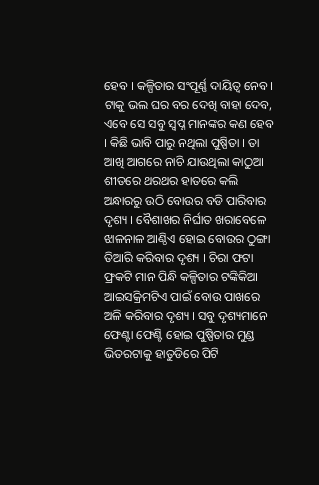ହେବ । କଳ୍ପିତାର ସଂପୂର୍ଣ୍ଣ ଦାୟିତ୍ଵ ନେବ । ଟାକୁ ଭଲ ଘର ବର ଦେଖି ବାହା ଦେବ, ଏବେ ସେ ସବୁ ସ୍ଵପ୍ନ ମାନଙ୍କର କଣ ହେବ । କିଛି ଭାବି ପାରୁ ନଥିଲା ପୁଷ୍ପିତା । ତା ଆଖି ଆଗରେ ନାଚି ଯାଉଥିଲା କାଠୁଆ ଶୀତରେ ଥରଥର ହାତରେ କଲି ଅନ୍ଧାରରୁ ଉଠି ବୋଉର ବଡି ପାରିବାର ଦୃଶ୍ୟ । ବୈଶାଖର ନିର୍ଘାତ ଖରାବେଳେ ଝାଳନାଳ ଆଣ୍ଠିଏ ହୋଇ ବୋଉର ଠୁଙ୍ଗା ତିଆରି କରିବାର ଦୃଶ୍ୟ । ଚିରା ଫଟା ଫ୍ରକଟି ମାନ ପିନ୍ଧି କଳ୍ପିତାର ଟଙ୍କିକିଆ ଆଇସକ୍ରିମଟିଏ ପାଇଁ ବୋଉ ପାଖରେ ଅଳି କରିବାର ଦୃଶ୍ୟ । ସବୁ ଦୃଶ୍ୟମାନେ ଫେଣ୍ଟା ଫେଣ୍ଟି ହୋଇ ପୁଷ୍ପିତାର ମୁଣ୍ଡ ଭିତରଟାକୁ ହାତୁଡିରେ ପିଟି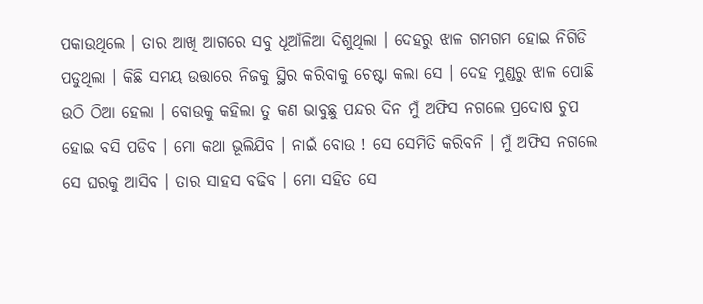ପକାଉଥିଲେ । ତାର ଆଖି ଆଗରେ ସବୁ ଧୂଆଁଳିଆ ଦିଶୁଥିଲା । ଦେହରୁ ଝାଳ ଗମଗମ ହୋଇ ନିଗିଡି ପଡୁଥିଲା । କିଛି ସମୟ ଉତ୍ତାରେ ନିଜକୁ ସ୍ଥିର କରିବାକୁ ଚେଷ୍ଟା କଲା ସେ । ଦେହ ମୁଣ୍ଡରୁ ଝାଳ ପୋଛି ଉଠି ଠିଆ ହେଲା । ବୋଉକୁ କହିଲା ତୁ କଣ ଭାବୁଛୁ ପନ୍ଦର ଦିନ ମୁଁ ଅଫିସ ନଗଲେ ପ୍ରଦୋଷ ଚୁପ ହୋଇ ବସି ପଡିବ । ମୋ କଥା ଭୂଲିଯିବ । ନାଇଁ ବୋଉ ! ସେ ସେମିତି କରିବନି । ମୁଁ ଅଫିସ ନଗଲେ ସେ ଘରକୁ ଆସିବ । ତାର ସାହସ ବଢିବ । ମୋ ସହିତ ସେ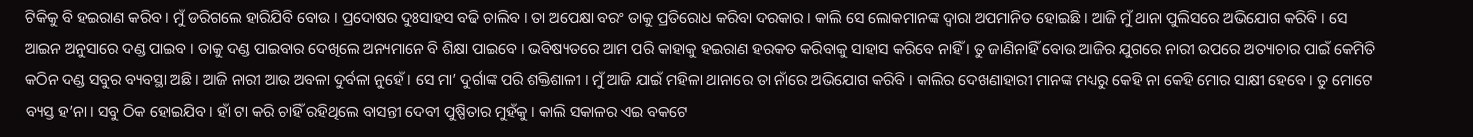ଟିକିକୁ ବି ହଇରାଣ କରିବ । ମୁଁ ଡରିଗଲେ ହାରିଯିବି ବୋଉ । ପ୍ରଦୋଷର ଦୁଃସାହସ ବଢି ଚାଲିବ । ତା ଅପେକ୍ଷା ବରଂ ତାକୁ ପ୍ରତିରୋଧ କରିବା ଦରକାର । କାଲି ସେ ଲୋକମାନଙ୍କ ଦ୍ୱାରା ଅପମାନିତ ହୋଇଛି । ଆଜି ମୁଁ ଥାନା ପୁଲିସରେ ଅଭିଯୋଗ କରିବି । ସେ ଆଇନ ଅନୁସାରେ ଦଣ୍ଡ ପାଇବ । ତାକୁ ଦଣ୍ଡ ପାଇବାର ଦେଖିଲେ ଅନ୍ୟମାନେ ବି ଶିକ୍ଷା ପାଇବେ । ଭବିଷ୍ୟତରେ ଆମ ପରି କାହାକୁ ହଇରାଣ ହରକତ କରିବାକୁ ସାହାସ କରିବେ ନାହିଁ । ତୁ ଜାଣିନାହିଁ ବୋଉ ଆଜିର ଯୁଗରେ ନାରୀ ଉପରେ ଅତ୍ୟାଚାର ପାଇଁ କେମିତି କଠିନ ଦଣ୍ଡ ସବୁର ବ୍ୟବସ୍ଥା ଅଛି । ଆଜି ନାରୀ ଆଉ ଅବଳା ଦୁର୍ବଳା ନୁହେଁ । ସେ ମା’ ଦୁର୍ଗାଙ୍କ ପରି ଶକ୍ତିଶାଳୀ । ମୁଁ ଆଜି ଯାଇଁ ମହିଳା ଥାନାରେ ତା ନାଁରେ ଅଭିଯୋଗ କରିବି । କାଲିର ଦେଖଣାହାରୀ ମାନଙ୍କ ମଧ୍ୟରୁ କେହି ନା କେହି ମୋର ସାକ୍ଷୀ ହେବେ । ତୁ ମୋଟେ ବ୍ୟସ୍ତ ହ’ନା । ସବୁ ଠିକ ହୋଇଯିବ । ହାଁ ଟା କରି ଚାହିଁ ରହିଥିଲେ ବାସନ୍ତୀ ଦେବୀ ପୁଷ୍ପିତାର ମୁହଁକୁ । କାଲି ସକାଳର ଏଇ ବକଟେ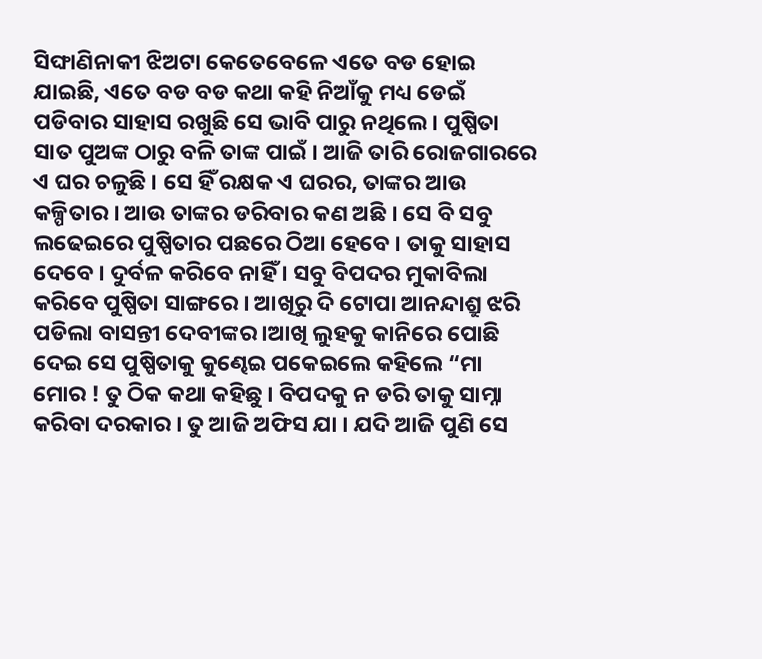ସିଙ୍ଘାଣିନାକୀ ଝିଅଟା କେତେବେଳେ ଏତେ ବଡ ହୋଇ ଯାଇଛି, ଏତେ ବଡ ବଡ କଥା କହି ନିଆଁକୁ ମଧ୍ୟ ଡେଇଁ ପଡିବାର ସାହାସ ରଖୁଛି ସେ ଭାବି ପାରୁ ନଥିଲେ । ପୁଷ୍ପିତା ସାତ ପୁଅଙ୍କ ଠାରୁ ବଳି ତାଙ୍କ ପାଇଁ । ଆଜି ତାରି ରୋଜଗାରରେ ଏ ଘର ଚଳୁଛି । ସେ ହିଁ ରକ୍ଷକ ଏ ଘରର, ତାଙ୍କର ଆଉ କଳ୍ପିତାର । ଆଉ ତାଙ୍କର ଡରିବାର କଣ ଅଛି । ସେ ବି ସବୁ ଲଢେଇରେ ପୁଷ୍ପିତାର ପଛରେ ଠିଆ ହେବେ । ତାକୁ ସାହାସ ଦେବେ । ଦୁର୍ବଳ କରିବେ ନାହିଁ । ସବୁ ବିପଦର ମୁକାବିଲା କରିବେ ପୁଷ୍ପିତା ସାଙ୍ଗରେ । ଆଖିରୁ ଦି ଟୋପା ଆନନ୍ଦାଶ୍ରୁ ଝରି ପଡିଲା ବାସନ୍ତୀ ଦେବୀଙ୍କର ।ଆଖି ଲୁହକୁ କାନିରେ ପୋଛି ଦେଇ ସେ ପୁଷ୍ପିତାକୁ କୁଣ୍ଢେଇ ପକେଇଲେ କହିଲେ “ମା ମୋର ! ତୁ ଠିକ କଥା କହିଛୁ । ବିପଦକୁ ନ ଡରି ତାକୁ ସାମ୍ନା କରିବା ଦରକାର । ତୁ ଆଜି ଅଫିସ ଯା । ଯଦି ଆଜି ପୁଣି ସେ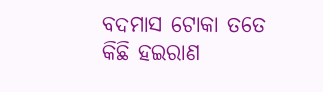ବଦମାସ ଟୋକା ତତେ କିଛି ହଇରାଣ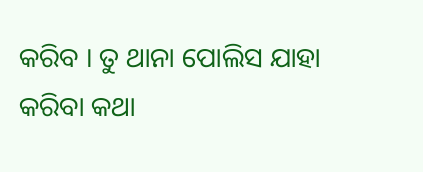କରିବ । ତୁ ଥାନା ପୋଲିସ ଯାହା କରିବା କଥା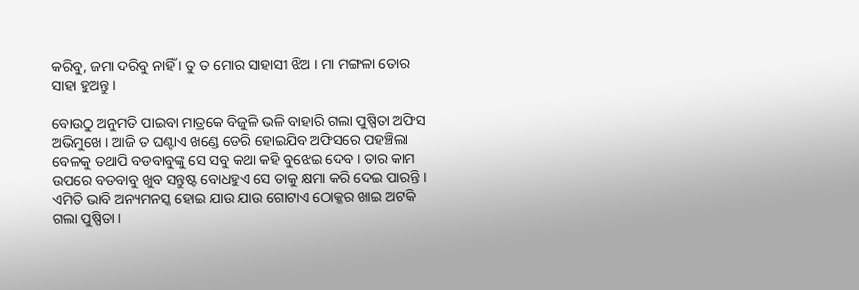କରିବୁ, ଜମା ଦରିବୁ ନାହିଁ । ତୁ ତ ମୋର ସାହାସୀ ଝିଅ । ମା ମଙ୍ଗଳା ତୋର ସାହା ହୁଅନ୍ତୁ ।

ବୋଉଠୁ ଅନୁମତି ପାଇବା ମାତ୍ରକେ ବିଜୁଳି ଭଳି ବାହାରି ଗଲା ପୁଷ୍ପିତା ଅଫିସ ଅଭିମୁଖେ । ଆଜି ତ ଘଣ୍ଟାଏ ଖଣ୍ଡେ ଡେରି ହୋଇଯିବ ଅଫିସରେ ପହଞ୍ଚିଲା ବେଳକୁ ତଥାପି ବଡବାବୁଙ୍କୁ ସେ ସବୁ କଥା କହି ବୁଝେଇ ଦେବ । ତାର କାମ ଉପରେ ବଡବାବୁ ଖୁବ ସନ୍ତୁଷ୍ଟ ବୋଧହୁଏ ସେ ତାକୁ କ୍ଷମା କରି ଦେଇ ପାରନ୍ତି । ଏମିତି ଭାବି ଅନ୍ୟମନସ୍କ ହୋଇ ଯାଉ ଯାଉ ଗୋଟାଏ ଠୋକ୍କର ଖାଇ ଅଟକି ଗଲା ପୁଷ୍ପିତା ।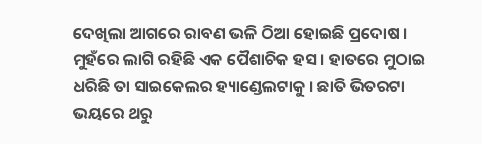ଦେଖିଲା ଆଗରେ ରାବଣ ଭଳି ଠିଆ ହୋଇଛି ପ୍ରଦୋଷ । ମୁହଁରେ ଲାଗି ରହିଛି ଏକ ପୈଶାଚିକ ହସ । ହାତରେ ମୁଠାଇ ଧରିଛି ତା ସାଇକେଲର ହ୍ୟାଣ୍ଡେଲଟାକୁ । ଛାତି ଭିତରଟା ଭୟରେ ଥରୁ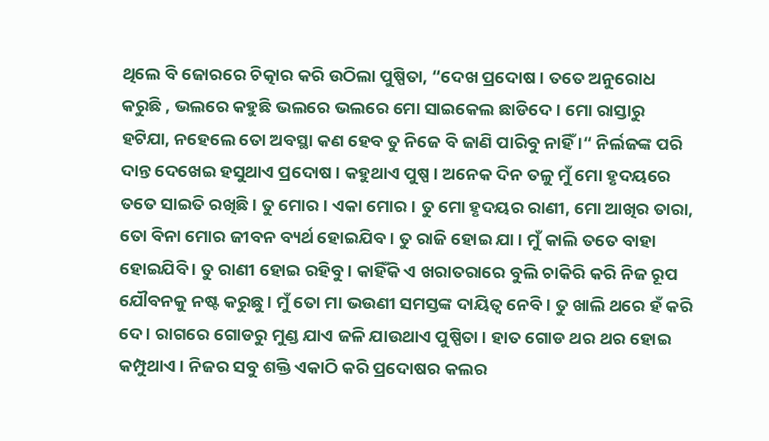ଥିଲେ ବି ଜୋରରେ ଚିତ୍କାର କରି ଉଠିଲା ପୁଷ୍ପିତା, “ଦେଖ ପ୍ରଦୋଷ । ତତେ ଅନୁରୋଧ କରୁଛି , ଭଲରେ କହୁଛି ଭଲରେ ଭଲରେ ମୋ ସାଇକେଲ ଛାଡିଦେ । ମୋ ରାସ୍ତାରୁ ହଟିଯା, ନହେଲେ ତୋ ଅବସ୍ଥା କଣ ହେବ ତୁ ନିଜେ ବି ଜାଣି ପାରିବୁ ନାହିଁ ।“ ନିର୍ଲଜଙ୍କ ପରି ଦାନ୍ତ ଦେଖେଇ ହସୁଥାଏ ପ୍ରଦୋଷ । କହୁଥାଏ ପୁଷ୍ପ । ଅନେକ ଦିନ ତଳୁ ମୁଁ ମୋ ହୃଦୟରେ ତତେ ସାଇତି ରଖିଛି । ତୁ ମୋର । ଏକା ମୋର । ତୁ ମୋ ହୃଦୟର ରାଣୀ, ମୋ ଆଖିର ତାରା, ତୋ ବିନା ମୋର ଜୀବନ ବ୍ୟର୍ଥ ହୋଇଯିବ । ତୁ ରାଜି ହୋଇ ଯା । ମୁଁ କାଲି ତତେ ବାହା ହୋଇଯିବି । ତୁ ରାଣୀ ହୋଇ ରହିବୁ । କାହିଁକି ଏ ଖରାତରାରେ ବୁଲି ଚାକିରି କରି ନିଜ ରୂପ ଯୌବନକୁ ନଷ୍ଟ କରୁଛୁ । ମୁଁ ତୋ ମା ଭଉଣୀ ସମସ୍ତଙ୍କ ଦାୟିତ୍ଵ ନେବି । ତୁ ଖାଲି ଥରେ ହଁ କରି ଦେ । ରାଗରେ ଗୋଡରୁ ମୁଣ୍ଡ ଯାଏ ଜଳି ଯାଉଥାଏ ପୁଷ୍ପିତା । ହାତ ଗୋଡ ଥର ଥର ହୋଇ କମ୍ପୁଥାଏ । ନିଜର ସବୁ ଶକ୍ତି ଏକାଠି କରି ପ୍ରଦୋଷର କଲର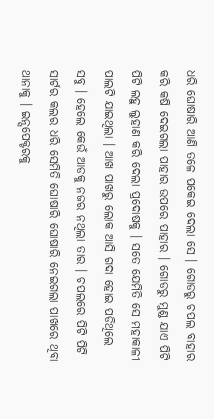ଧରି ଘୋଷାରି ଆଣି ତଳେ ପକେଇ ଦେଲା ସେ । ଗୋଡରୁ ଚପଲ ବାହାର କରି କଷି ଦେଇଗଲା ପାହାର ଉପରେ ପାହାର । ଗୋଡରୁ ମୁଣ୍ଡ ଯାଏ ପିଟି ପିଟି ଲହୁ ଲୁହାଣ କରି ଦେଲା ପ୍ରଦୋଷକୁ । ସତେ ଯେମିତି ସେ ମହାକାଳୀ ପାଲଟି ଯାଇଥିଲା । ଆଖ ପାଖରୁ ଲୋକ ଆସି ଗଦା ହୋଇ ପଡିଥିଲେ ସବୁ । ହେଲେ କେଉଁ ଆଡକୁ ନଜର ନଥିଲା ତାର । ଚପଲରେ ପିଟି ପିଟି ସାର୍ଟର କଲର ଧରି ସେମିତି ଘୋଷାରି ଘୋଷାରି ନେଇଗଲା ପାଖରେ ଥିବା ଥାନାକୁ । ଇନ୍ସପେକ୍ଟରକୁ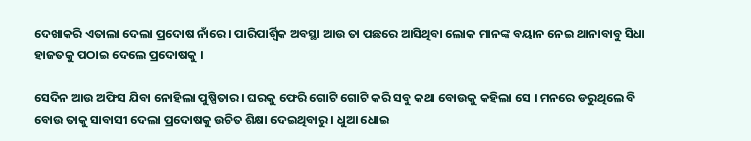ଦେଖାକରି ଏତାଲା ଦେଲା ପ୍ରଦୋଷ ନାଁରେ । ପାରିପାର୍ଶ୍ଵିକ ଅବସ୍ଥା ଆଉ ତା ପଛରେ ଆସିଥିବା ଲୋକ ମାନଙ୍କ ବୟାନ ନେଇ ଥାନାବାବୁ ସିଧା ହାଜତକୁ ପଠାଇ ଦେଲେ ପ୍ରଦୋଷକୁ ।

ସେଦିନ ଆଉ ଅଫିସ ଯିବା ନୋହିଲା ପୁଷ୍ପିତାର । ଘରକୁ ଫେରି ଗୋଟି ଗୋଟି କରି ସବୁ କଥା ବୋଉକୁ କହିଲା ସେ । ମନରେ ଡରୁଥିଲେ ବି ବୋଉ ତାକୁ ସାବାସୀ ଦେଲା ପ୍ରଦୋଷକୁ ଉଚିତ ଶିକ୍ଷା ଦେଇଥିବାରୁ । ଧୁଆ ଧୋଇ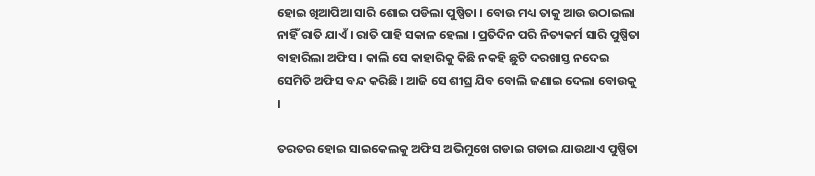ହୋଇ ଖିଆପିଆ ସାରି ଶୋଇ ପଡିଲା ପୁଷ୍ପିତା । ବୋଉ ମଧ୍ୟ ତାକୁ ଆଉ ଉଠାଇଲା ନାହିଁ ରାତି ଯାଏଁ । ରାତି ପାହି ସକାଳ ହେଲା । ପ୍ରତିଦିନ ପରି ନିତ୍ୟକର୍ମ ସାରି ପୁଷ୍ପିତା ବାହାରିଲା ଅଫିସ । କାଲି ସେ କାହାରିକୁ କିଛି ନକହି ଛୁଟି ଦରଖାସ୍ତ ନଦେଇ ସେମିତି ଅଫିସ ବନ୍ଦ କରିଛି । ଆଜି ସେ ଶୀଘ୍ର ଯିବ ବୋଲି ଜଣାଇ ଦେଲା ବୋଉକୁ ।

ତରତର ହୋଇ ସାଇକେଲକୁ ଅଫିସ ଅଭିମୁଖେ ଗଡାଇ ଗଡାଇ ଯାଉଥାଏ ପୁଷ୍ପିତା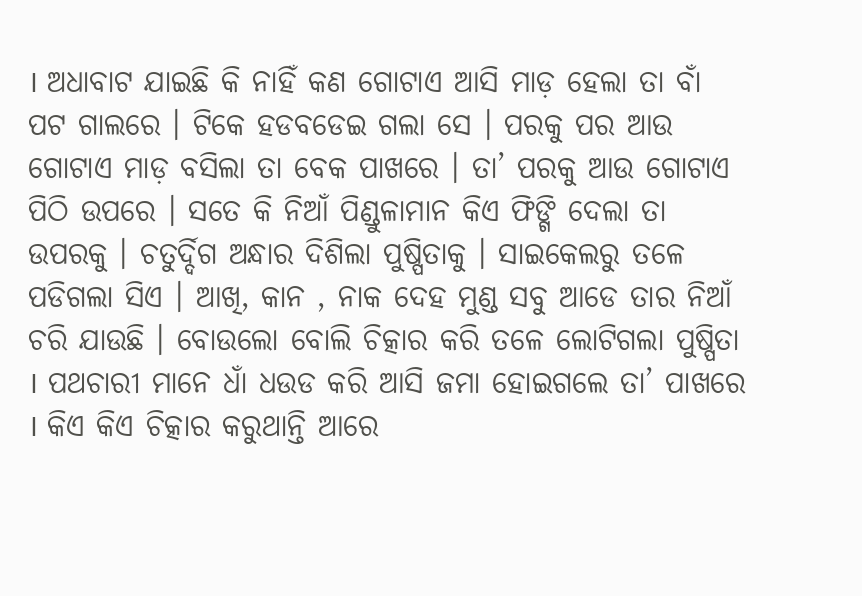। ଅଧାବାଟ ଯାଇଛି କି ନାହିଁ କଣ ଗୋଟାଏ ଆସି ମାଡ଼ ହେଲା ତା ବାଁ ପଟ ଗାଲରେ । ଟିକେ ହଡବଡେଇ ଗଲା ସେ । ପରକୁ ପର ଆଉ ଗୋଟାଏ ମାଡ଼ ବସିଲା ତା ବେକ ପାଖରେ । ତା’ ପରକୁ ଆଉ ଗୋଟାଏ ପିଠି ଉପରେ । ସତେ କି ନିଆଁ ପିଣ୍ଡୁଳାମାନ କିଏ ଫିଙ୍ଗି ଦେଲା ତା ଉପରକୁ । ଚତୁର୍ଦ୍ଦିଗ ଅନ୍ଧାର ଦିଶିଲା ପୁଷ୍ପିତାକୁ । ସାଇକେଲରୁ ତଳେ ପଡିଗଲା ସିଏ । ଆଖି, କାନ , ନାକ ଦେହ ମୁଣ୍ଡ ସବୁ ଆଡେ ତାର ନିଆଁ ଚରି ଯାଉଛି । ବୋଉଲୋ ବୋଲି ଚିତ୍କାର କରି ତଳେ ଲୋଟିଗଲା ପୁଷ୍ପିତା । ପଥଚାରୀ ମାନେ ଧାଁ ଧଉଡ କରି ଆସି ଜମା ହୋଇଗଲେ ତା’ ପାଖରେ । କିଏ କିଏ ଚିତ୍କାର କରୁଥାନ୍ତି ଆରେ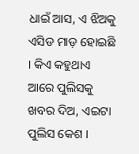ଧାଇଁ ଆସ, ଏ ଝିଅକୁ ଏସିଡ ମାଡ଼ ହୋଇଛି । କିଏ କହୁଥାଏ ଆରେ ପୁଲିସକୁ ଖବର ଦିଅ, ଏଇଟା ପୁଲିସ କେଶ ।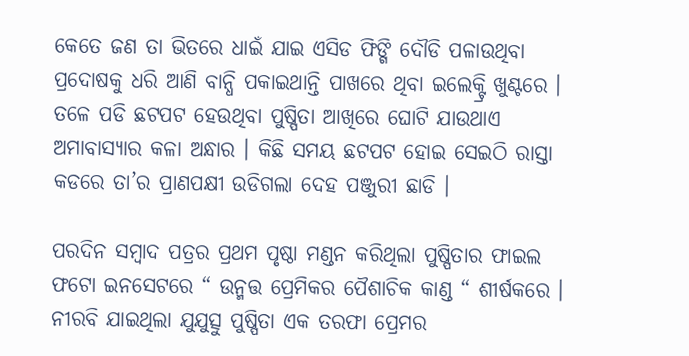କେତେ ଜଣ ତା ଭିତରେ ଧାଇଁ ଯାଇ ଏସିଡ ଫିଙ୍ଗି ଦୌଡି ପଳାଉଥିବା ପ୍ରଦୋଷକୁ ଧରି ଆଣି ବାନ୍ଧି ପକାଇଥାନ୍ତି ପାଖରେ ଥିବା ଇଲେକ୍ଟ୍ରି ଖୁଣ୍ଟରେ । ତଳେ ପଡି ଛଟପଟ ହେଉଥିବା ପୁଷ୍ପିତା ଆଖିରେ ଘୋଟି ଯାଉଥାଏ ଅମାବାସ୍ୟାର କଳା ଅନ୍ଧାର । କିଛି ସମୟ ଛଟପଟ ହୋଇ ସେଇଠି ରାସ୍ତା କଡରେ ତା’ର ପ୍ରାଣପକ୍ଷୀ ଉଡିଗଲା ଦେହ ପଞ୍ଜୁରୀ ଛାଡି ।

ପରଦିନ ସମ୍ବାଦ ପତ୍ରର ପ୍ରଥମ ପୃଷ୍ଠା ମଣ୍ଡନ କରିଥିଲା ପୁଷ୍ପିତାର ଫାଇଲ ଫଟୋ ଇନସେଟରେ “ ଉନ୍ମତ୍ତ ପ୍ରେମିକର ପୈଶାଚିକ କାଣ୍ଡ “ ଶୀର୍ଷକରେ । ନୀରବି ଯାଇଥିଲା ଯୁଯୁତ୍ସୁ ପୁଷ୍ପିତା ଏକ ତରଫା ପ୍ରେମର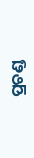ପ୍ରଚଣ୍ଡ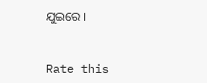ଯୁଇରେ ।


Rate this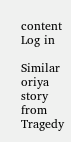content
Log in

Similar oriya story from Tragedy